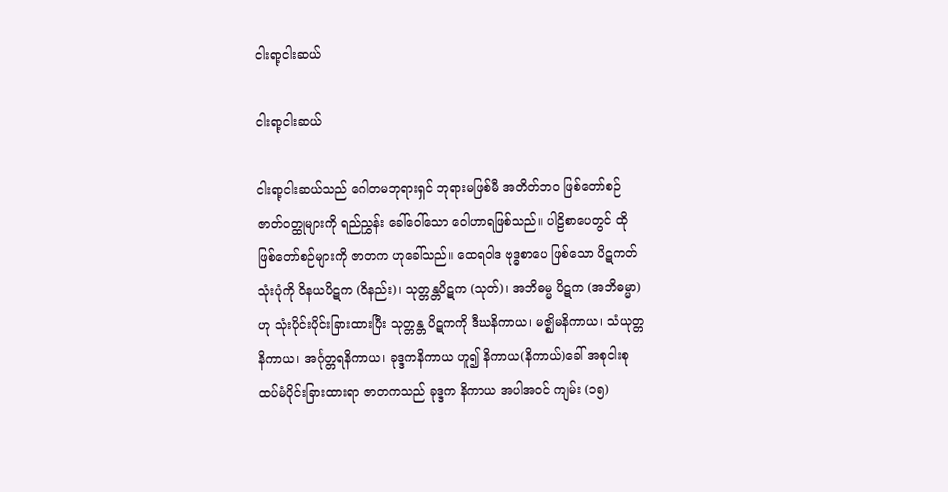ငါးရာ့ငါးဆယ်

ငါးရာ့ငါးဆယ်

ငါးရာ့ငါးဆယ်သည် ဂေါတမဘုရားရှင် ဘုရားမဖြစ်မီ အတိတ်ဘဝ ဖြစ်တော်စဉ် ဇာတ်ဝတ္ထုများကို ရည်ညွှန်း ခေါ်ဝေါ်သော ဝေါဟာရဖြစ်သည်။ ပါဠိစာပေတွင် ထိုဖြစ်တော်စဉ်များကို ဇာတက ဟုခေါ်သည်။ ထေရဝါဒ ဗုဒ္ဓစာပေ ဖြစ်သော ပိဋကတ် သုံးပုံကို ဝိနယပိဋက (ဝိနည်း)၊ သုတ္တန္တပိဋက (သုတ်)၊ အဘိဓမ္မ ပိဋက (အဘိဓမ္မာ)ဟု သုံးပိုင်းပိုင်းခြားထားပြီး သုတ္တန္တ ပိဋကကို ဒီဃနိကာယ၊ မဇ္ဈိမနိကာယ၊ သံယုတ္တနိကာယ၊ အင်္ဂုတ္တရနိကာယ၊ ခုဒ္ဒကနိကာယ ဟူ၍ နိကာယ(နိကာယ်)ခေါ် အစုငါးစု ထပ်မံပိုင်းခြားထားရာ ဇာတကသည် ခုဒ္ဒက နိကာယ အပါအဝင် ကျမ်း (၁၅)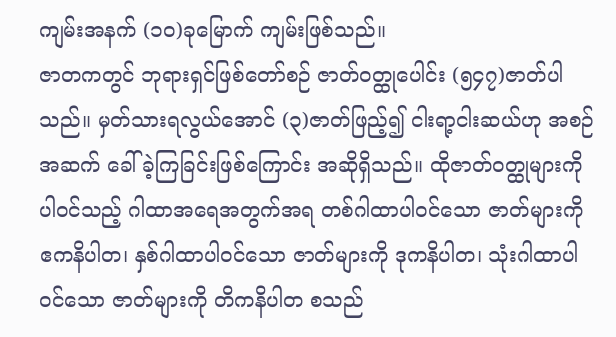ကျမ်းအနက် (၁၀)ခုမြောက် ကျမ်းဖြစ်သည်။
ဇာတကတွင် ဘုရားရှင်ဖြစ်တော်စဉ် ဇာတ်ဝတ္ထုပေါင်း (၅၄၇)ဇာတ်ပါသည်။ မှတ်သားရလွယ်အောင် (၃)ဇာတ်ဖြည့်၍ ငါးရာ့ငါးဆယ်ဟု အစဉ်အဆက် ခေါ်ခဲ့ကြခြင်းဖြစ်ကြောင်း အဆိုရှိသည်။ ထိုဇာတ်ဝတ္ထုများကို ပါဝင်သည့် ဂါထာအရေအတွက်အရ တစ်ဂါထာပါဝင်သော ဇာတ်များကို ဧကနိပါတ၊ နှစ်ဂါထာပါဝင်သော ဇာတ်များကို ဒုကနိပါတ၊ သုံးဂါထာပါဝင်သော ဇာတ်များကို တိကနိပါတ စသည်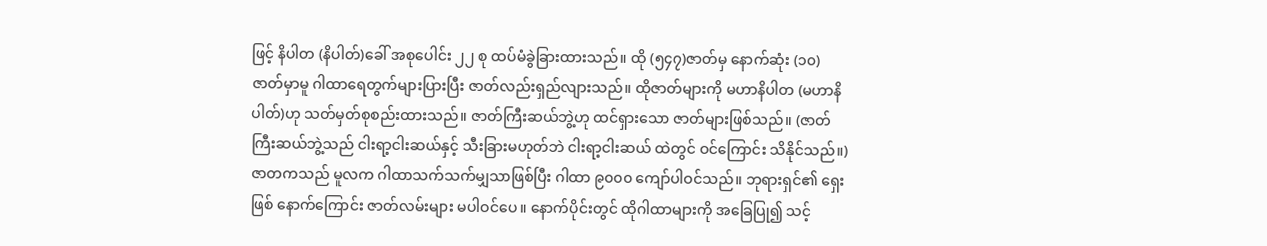ဖြင့် နိပါတ (နိပါတ်)ခေါ် အစုပေါင်း ၂၂ စု ထပ်မံခွဲခြားထားသည်။ ထို (၅၄၇)ဇာတ်မှ နောက်ဆုံး (၁၀)ဇာတ်မှာမူ ဂါထာရေတွက်များပြားပြီး ဇာတ်လည်းရှည်လျားသည်။ ထိုဇာတ်များကို မဟာနိပါတ (မဟာနိပါတ်)ဟု သတ်မှတ်စုစည်းထားသည်။ ဇာတ်ကြီးဆယ်ဘွဲ့ဟု ထင်ရှားသော ဇာတ်များဖြစ်သည်။ (ဇာတ်ကြီးဆယ်ဘွဲ့သည် ငါးရာ့ငါးဆယ်နှင့် သီးခြားမဟုတ်ဘဲ ငါးရာ့ငါးဆယ် ထဲတွင် ဝင်ကြောင်း သိနိုင်သည်။)
ဇာတကသည် မူလက ဂါထာသက်သက်မျှသာဖြစ်ပြီး ဂါထာ ၉၀၀၀ ကျော်ပါဝင်သည်။ ဘုရားရှင်၏ ရှေးဖြစ် နောက်ကြောင်း ဇာတ်လမ်းများ မပါဝင်ပေ။ နောက်ပိုင်းတွင် ထိုဂါထာများကို အခြေပြု၍ သင့်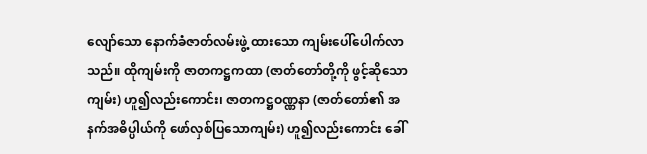လျော်သော နောက်ခံဇာတ်လမ်းဖွဲ့ ထားသော ကျမ်းပေါ်ပေါက်လာသည်။ ထိုကျမ်းကို ဇာတကဋ္ဌကထာ (ဇာတ်တော်တို့ကို ဖွင့်ဆိုသောကျမ်း) ဟူ၍လည်းကောင်း၊ ဇာတကဋ္ဌဝဏ္ဏနာ (ဇာတ်တော်၏ အနက်အဓိပ္ပါယ်ကို ဖော်လှစ်ပြသောကျမ်း) ဟူ၍လည်းကောင်း ခေါ်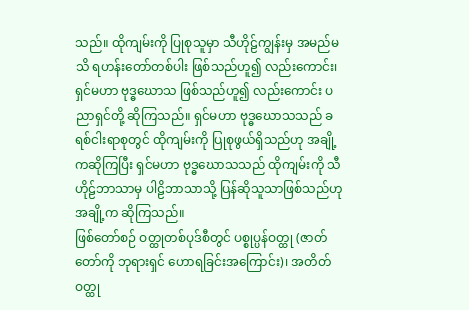သည်။ ထိုကျမ်းကို ပြုစုသူမှာ သီဟိုဠ်ကျွန်းမှ အမည်မသိ ရဟန်းတော်တစ်ပါး ဖြစ်သည်ဟူ၍ လည်းကောင်း၊ ရှင်မဟာ ဗုဒ္ဓဃောသ ဖြစ်သည်ဟူ၍ လည်းကောင်း ပညာရှင်တို့ ဆိုကြသည်။ ရှင်မဟာ ဗုဒ္ဓဃောသသည် ခရစ်ငါးရာစုတွင် ထိုကျမ်းကို ပြုစုဖွယ်ရှိသည်ဟု အချို့ကဆိုကြပြီး ရှင်မဟာ ဗုဒ္ဓဃောသသည် ထိုကျမ်းကို သီဟိုဠ်ဘာသာမှ ပါဠိဘာသာသို့ ပြန်ဆိုသူသာဖြစ်သည်ဟု အချို့က ဆိုကြသည်။
ဖြစ်တော်စဉ် ဝတ္ထုတစ်ပုဒ်စီတွင် ပစ္စုပ္ပန်ဝတ္ထု (ဇာတ်တော်ကို ဘုရားရှင် ဟောရခြင်းအကြောင်း)၊ အတိတ်ဝတ္ထု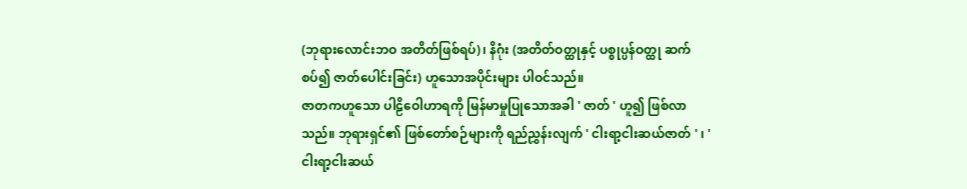(ဘုရားလောင်းဘဝ အတိတ်ဖြစ်ရပ်)၊ နိဂုံး (အတိတ်ဝတ္ထုနှင့် ပစ္စုပ္ပန်ဝတ္ထု ဆက်စပ်၍ ဇာတ်ပေါင်းခြင်း) ဟူသောအပိုင်းများ ပါဝင်သည်။
ဇာတကဟူသော ပါဠိဝေါဟာရကို မြန်မာမှုပြုသောအခါ ' ဇာတ် ' ဟူ၍ ဖြစ်လာသည်။ ဘုရားရှင်၏ ဖြစ်တော်စဉ်များကို ရည်ညွှန်းလျက် ' ငါးရာ့ငါးဆယ်ဇာတ် ' ၊ ' ငါးရာ့ငါးဆယ်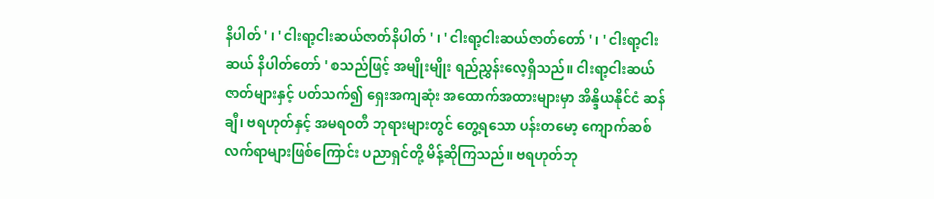နိပါတ် ' ၊ ' ငါးရာ့ငါးဆယ်ဇာတ်နိပါတ် ' ၊ ' ငါးရာ့ငါးဆယ်ဇာတ်တော် ' ၊ ' ငါးရာ့ငါးဆယ် နိပါတ်တော် ' စသည်ဖြင့် အမျိုးမျိုး ရည်ညွှန်းလေ့ရှိသည်။ ငါးရာ့ငါးဆယ်ဇာတ်များနှင့် ပတ်သက်၍ ရှေးအကျဆုံး အထောက်အထားများမှာ အိန္ဒိယနိုင်ငံ ဆန်ချီ၊ ဗရဟုတ်နှင့် အမရဝတီ ဘုရားများတွင် တွေ့ရသော ပန်းတမော့ ကျောက်ဆစ် လက်ရာများဖြစ်ကြောင်း ပညာရှင်တို့ မိန့်ဆိုကြသည်။ ဗရဟုတ်ဘု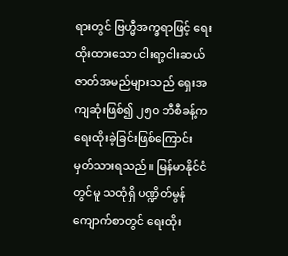ရားတွင် ဗြဟ္မီအက္ခရာဖြင့် ရေးထိုးထားသော ငါးရာ့ငါးဆယ် ဇာတ်အမည်များသည် ရှေးအကျဆုံးဖြစ်၍ ၂၅၀ ဘီစီခန့်က ရေးထိုးခဲ့ခြင်းဖြစ်ကြောင်း မှတ်သားရသည်။ မြန်မာနိုင်ငံတွင်မူ သထုံရှိ ပဏ္ဍိတ်မွန်ကျောက်စာတွင် ရေးထိုး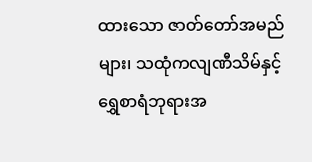ထားသော ဇာတ်တော်အမည်များ၊ သထုံကလျဏီသိမ်နှင့် ရွှေစာရံဘုရားအ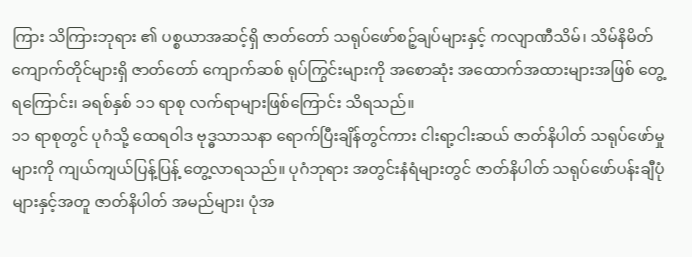ကြား သိကြားဘုရား ၏ ပစ္စယာအဆင့်ရှိ ဇာတ်တော် သရုပ်ဖော်စဉ့်ချပ်များနှင့် ကလျာဏီသိမ်၊ သိမ်နိမိတ် ကျောက်တိုင်များရှိ ဇာတ်တော် ကျောက်ဆစ် ရုပ်ကြွင်းများကို အစောဆုံး အထောက်အထားများအဖြစ် တွေ့ရကြောင်း၊ ခရစ်နှစ် ၁၁ ရာစု လက်ရာများဖြစ်ကြောင်း သိရသည်။
၁၁ ရာစုတွင် ပုဂံသို့ ထေရဝါဒ ဗုဒ္ဓသာသနာ ရောက်ပြီးချိန်တွင်ကား ငါးရာ့ငါးဆယ် ဇာတ်နိပါတ် သရုပ်ဖော်မှုများကို ကျယ်ကျယ်ပြန့်ပြန့် တွေ့လာရသည်။ ပုဂံဘုရား အတွင်းနံရံများတွင် ဇာတ်နိပါတ် သရုပ်ဖော်ပန်းချီပုံများနှင့်အတူ ဇာတ်နိပါတ် အမည်များ၊ ပုံအ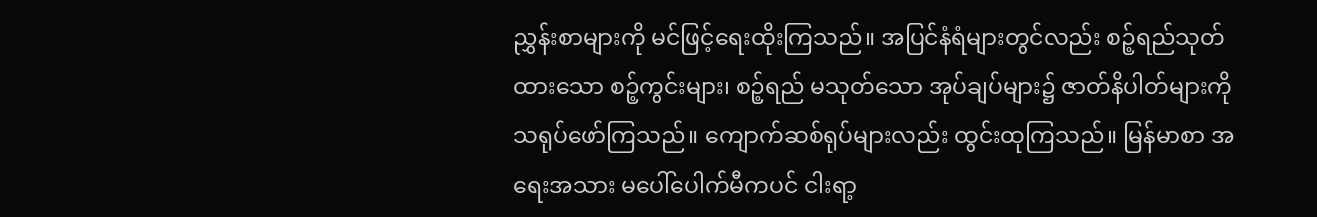ညွှန်းစာများကို မင်ဖြင့်ရေးထိုးကြသည်။ အပြင်နံရံများတွင်လည်း စဉ့်ရည်သုတ်ထားသော စဉ့်ကွင်းများ၊ စဉ့်ရည် မသုတ်သော အုပ်ချပ်များ၌ ဇာတ်နိပါတ်များကို သရုပ်ဖော်ကြသည်။ ကျောက်ဆစ်ရုပ်များလည်း ထွင်းထုကြသည်။ မြန်မာစာ အရေးအသား မပေါ်ပေါက်မီကပင် ငါးရာ့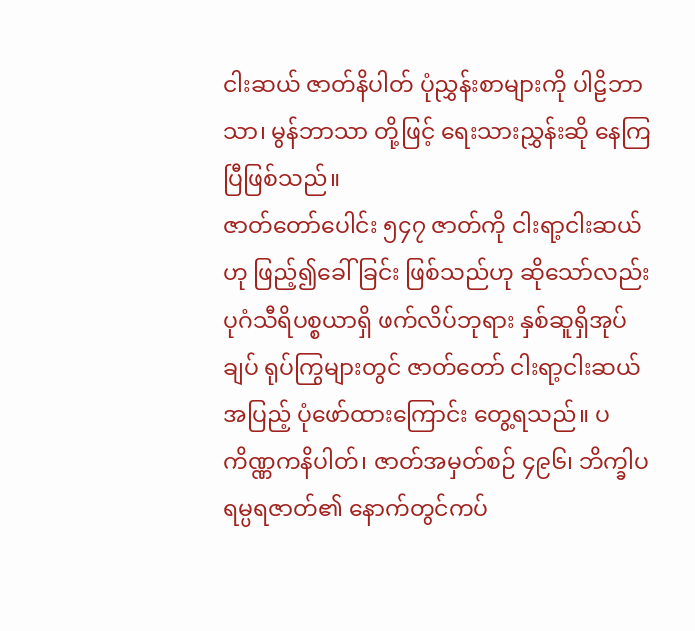ငါးဆယ် ဇာတ်နိပါတ် ပုံညွှန်းစာများကို ပါဠိဘာသာ၊ မွန်ဘာသာ တို့ဖြင့် ရေးသားညွှန်းဆို နေကြပြီဖြစ်သည်။
ဇာတ်တော်ပေါင်း ၅၄၇ ဇာတ်ကို ငါးရာ့ငါးဆယ်ဟု ဖြည့်၍ခေါ်ခြင်း ဖြစ်သည်ဟု ဆိုသော်လည်း ပုဂံသီရိပစ္စယာရှိ ဖက်လိပ်ဘုရား နှစ်ဆူရှိအုပ်ချပ် ရုပ်ကြွများတွင် ဇာတ်တော် ငါးရာ့ငါးဆယ်အပြည့် ပုံဖော်ထားကြောင်း တွေ့ရသည်။ ပကိဏ္ဏကနိပါတ်၊ ဇာတ်အမှတ်စဉ် ၄၉၆၊ ဘိက္ခါပရမ္ပရဇာတ်၏ နောက်တွင်ကပ်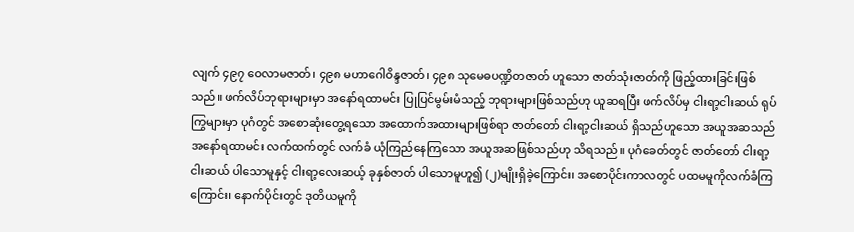လျက် ၄၉၇ ဝေလာမဇာတ်၊ ၄၉၈ မဟာဂေါဝိန္ဒဇာတ်၊ ၄၉၈ သုမေဓပဏ္ဍိတဇာတ် ဟူသော ဇာတ်သုံးဇာတ်ကို ဖြည့်ထားခြင်းဖြစ်သည်။ ဖက်လိပ်ဘုရားများမှာ အနော်ရထာမင်း ပြုပြင်မွမ်းမံသည့် ဘုရားများဖြစ်သည်ဟု ယူဆရပြီး ဖက်လိပ်မှ ငါးရာ့ငါးဆယ် ရုပ်ကြွများမှာ ပုဂံတွင် အစောဆုံးတွေ့ရသော အထောက်အထားများဖြစ်ရာ ဇာတ်တော် ငါးရာ့ငါးဆယ် ရှိသည်ဟူသော အယူအဆသည် အနော်ရထာမင်း လက်ထက်တွင် လက်ခံ ယုံကြည်နေကြသော အယူအဆဖြစ်သည်ဟု သိရသည်။ ပုဂံခေတ်တွင် ဇာတ်တော် ငါးရာ့ငါးဆယ် ပါသောမူနှင့် ငါးရာ့လေးဆယ့် ခုနှစ်ဇာတ် ပါသောမူဟူ၍ (၂)မျိုးရှိခဲ့ကြောင်း၊ အစောပိုင်းကာလတွင် ပထမမူကိုလက်ခံကြကြောင်း၊ နောက်ပိုင်းတွင် ဒုတိယမူကို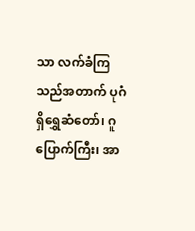သာ လက်ခံကြသည်အတာက် ပုဂံရှိရွှေဆံတော်၊ ဂူပြောက်ကြီး၊ အာ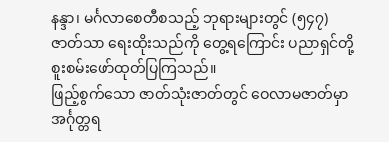နန္ဒာ၊ မင်္ဂလာစေတီစသည့် ဘုရားများတွင် (၅၄၇)ဇာတ်သာ ရေးထိုးသည်ကို တွေ့ရကြောင်း ပညာရှင်တို့ စူးစမ်းဖော်ထုတ်ပြကြသည်။
ဖြည့်စွက်သော ဇာတ်သုံးဇာတ်တွင် ဝေလာမဇာတ်မှာ အင်္ဂုတ္တရ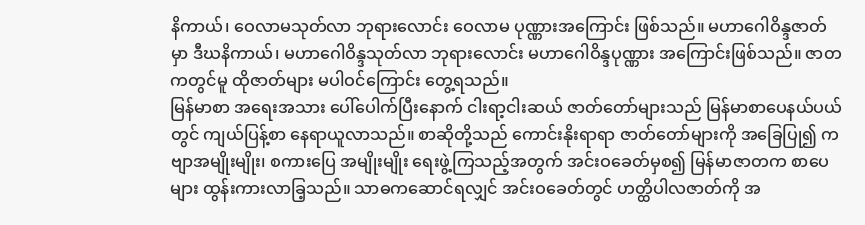နိကာယ်၊ ဝေလာမသုတ်လာ ဘုရားလောင်း ဝေလာမ ပုဏ္ဏားအကြောင်း ဖြစ်သည်။ မဟာဂေါဝိန္ဒဇာတ်မှာ ဒီဃနိကာယ်၊ မဟာဂေါဝိန္ဒသုတ်လာ ဘုရားလောင်း မဟာဂေါဝိန္ဒပုဏ္ဏား အကြောင်းဖြစ်သည်။ ဇာတကတွင်မူ ထိုဇာတ်များ မပါဝင်ကြောင်း တွေ့ရသည်။
မြန်မာစာ အရေးအသား ပေါ်ပေါက်ပြီးနောက် ငါးရာ့ငါးဆယ် ဇာတ်တော်များသည် မြန်မာစာပေနယ်ပယ်တွင် ကျယ်ပြန့်စာ နေရာယူလာသည်။ စာဆိုတို့သည် ကောင်းနိုးရာရာ ဇာတ်တော်များကို အခြေပြု၍ ကဗျာအမျိုးမျိုး၊ စကားပြေ အမျိုးမျိုး ရေးဖွဲ့ကြသည့်အတွက် အင်းဝခေတ်မှစ၍ မြန်မာဇာတက စာပေများ ထွန်းကားလာခြ့သည်။ သာဓကဆောင်ရလျှင် အင်းဝခေတ်တွင် ဟတ္ထိပါလဇာတ်ကို အ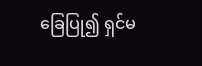ခြေပြု၍ ရှင်မ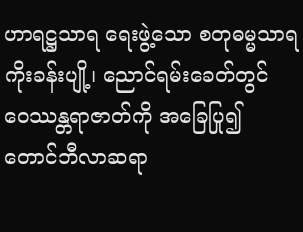ဟာရဋ္ဌသာရ ရေးဖွဲ့သော စတုဓမ္မသာရ ကိုးခန်းပျို့၊ ညောင်ရမ်းခေတ်တွင် ဝေဿန္တရာဇာတ်ကို အခြေပြု၍ တောင်ဘီလာဆရာ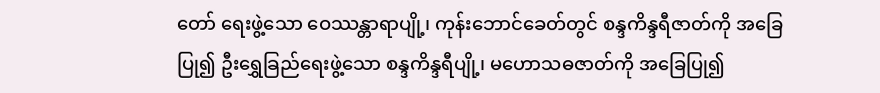တော် ရေးဖွဲ့သော ဝေဿန္တာရာပျို့၊ ကုန်းဘောင်ခေတ်တွင် စန္ဒကိန္ဒရီဇာတ်ကို အခြေပြု၍ ဦးရွှေခြည်ရေးဖွဲ့သော စန္ဒကိန္ဒရီပျို့၊ မဟောသဓဇာတ်ကို အခြေပြု၍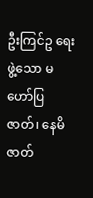ဦးကြင်ဥ ရေးဖွဲ့သော မဟော်ပြဇာတ်၊ နေမိဇာတ်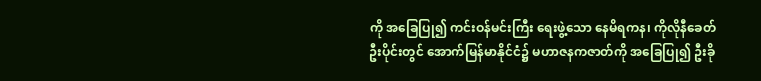ကို အခြေပြု၍ ကင်းဝန်မင်းကြီး ရေးဖွဲ့သော နေမိရကန၊ ကိုလိုနီခေတ်ဦးပိုင်းတွင် အောက်မြန်မာနိုင်ငံ၌ မဟာဇနကဇာတ်ကို အခြေပြု၍ ဦးခို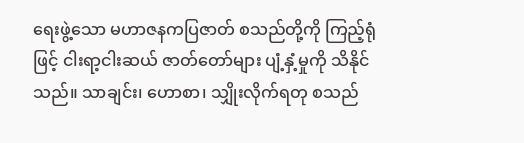ရေးဖွဲ့သော မဟာဇနကပြဇာတ် စသည်တို့ကို ကြည့်ရုံဖြင့် ငါးရာ့ငါးဆယ် ဇာတ်တော်များ ပျံ့နှံ့မှုကို သိနိုင်သည်။ သာချင်း၊ ဟောစာ၊ သျှိုးလိုက်ရတု စသည်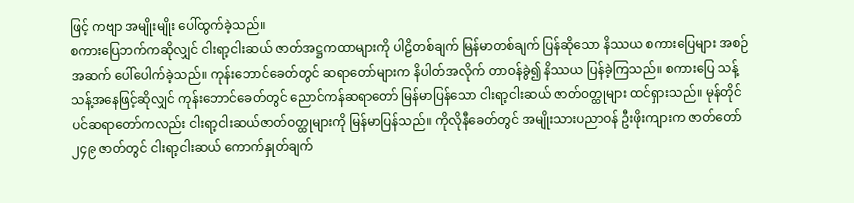ဖြင့် ကဗျာ အမျိုးမျိုး ပေါ်ထွက်ခဲ့သည်။
စကားပြေဘက်ကဆိုလျှင် ငါးရာ့ငါးဆယ် ဇာတ်အဋ္ဌကထာများကို ပါဠိတစ်ချက် မြန်မာတစ်ချက် ပြန်ဆိုသော နိဿယ စကားပြေများ အစဉ်အဆက် ပေါ်ပေါက်ခဲ့သည်။ ကုန်းဘောင်ခေတ်တွင် ဆရာတော်များက နိပါတ်အလိုက် တာဝန်ခွဲ၍ နိဿယ ပြန်ခဲ့ကြသည်။ စကားပြေ သန့်သန့်အနေဖြင့်ဆိုလျှင် ကုန်းဘောင်ခေတ်တွင် ညောင်ကန်ဆရာတော် မြန်မာပြန်သော ငါးရာ့ငါးဆယ် ဇာတ်ဝတ္ထုများ ထင်ရှားသည်။ မုန်တိုင်ပင်ဆရာတော်ကလည်း ငါးရာ့ငါးဆယ်ဇာတ်ဝတ္ထုများကို မြန်မာပြန်သည်။ ကိုလိုနီခေတ်တွင် အမျိုးသားပညာဝန် ဦးဖိုးကျားက ဇာတ်တော် ၂၄၉ ဇာတ်တွင် ငါးရာ့ငါးဆယ် ကောက်နှုတ်ချက်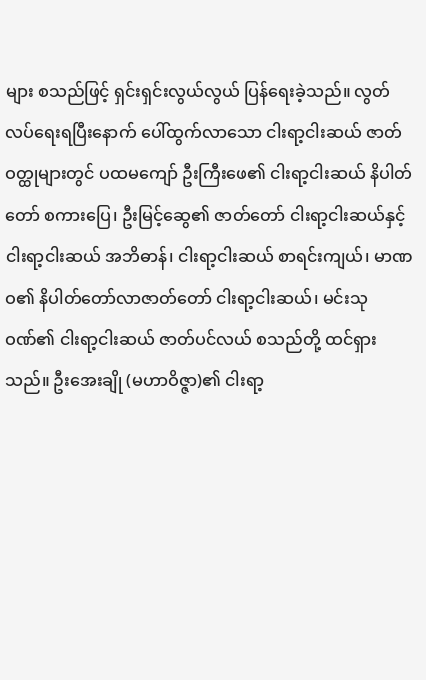များ စသည်ဖြင့် ရှင်းရှင်းလွယ်လွယ် ပြန်ရေးခဲ့သည်။ လွတ်လပ်ရေးရပြီးနောက် ပေါ်ထွက်လာသော ငါးရာ့ငါးဆယ် ဇာတ်ဝတ္ထုများတွင် ပထမကျော် ဦးကြီးဖေ၏ ငါးရာ့ငါးဆယ် နိပါတ်တော် စကားပြေ၊ ဦးမြင့်ဆွေ၏ ဇာတ်တော် ငါးရာ့ငါးဆယ်နှင့် ငါးရာ့ငါးဆယ် အဘိဓာန်၊ ငါးရာ့ငါးဆယ် စာရင်းကျယ်၊ မာဏဝ၏ နိပါတ်တော်လာဇာတ်တော် ငါးရာ့ငါးဆယ်၊ မင်းသုဝဏ်၏ ငါးရာ့ငါးဆယ် ဇာတ်ပင်လယ် စသည်တို့ ထင်ရှားသည်။ ဦးအေးချို (မဟာဝိဇ္ဇာ)၏ ငါးရာ့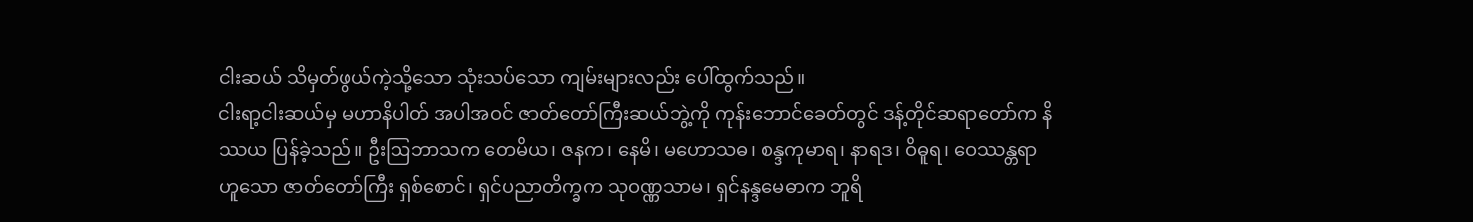ငါးဆယ် သိမှတ်ဖွယ်ကဲ့သို့သော သုံးသပ်သော ကျမ်းများလည်း ပေါ်ထွက်သည်။
ငါးရာ့ငါးဆယ်မှ မဟာနိပါတ် အပါအဝင် ဇာတ်တော်ကြီးဆယ်ဘွဲ့ကို ကုန်းဘောင်ခေတ်တွင် ဒန့်တိုင်ဆရာတော်က နိဿယ ပြန်ခဲ့သည်။ ဦးဩဘာသက တေမိယ၊ ဇနက၊ နေမိ၊ မဟောသဓ၊ စန္ဒကုမာရ၊ နာရဒ၊ ဝိဓူရ၊ ဝေဿန္တရာ ဟူသော ဇာတ်တော်ကြီး ရှစ်စောင်၊ ရှင်ပညာတိက္ခက သုဝဏ္ဏသာမ၊ ရှင်နန္ဒမေဓာက ဘူရိ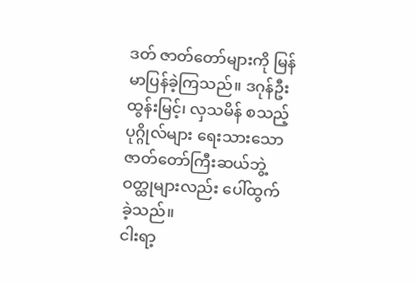ဒတ် ဇာတ်တော်များကို မြန်မာပြန်ခဲ့ကြသည်။ ဒဂုန်ဦးထွန်းမြင့်၊ လှသမိန် စသည့် ပုဂ္ဂိုလ်များ ရေးသားသော ဇာတ်တော်ကြီးဆယ်ဘွဲ့ ဝတ္ထုများလည်း ပေါ်ထွက်ခဲ့သည်။
ငါးရာ့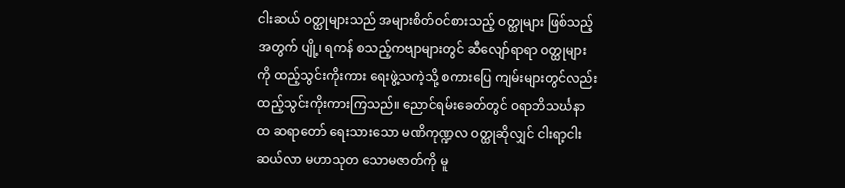ငါးဆယ် ဝတ္ထုများသည် အများစိတ်ဝင်စားသည့် ဝတ္ထုများ ဖြစ်သည့်အတွက် ပျို့၊ ရကန် စသည့်ကဗျာများတွင် ဆီလျော်ရာရာ ဝတ္ထုများကို ထည့်သွင်းကိုးကား ရေးဖွဲ့သကဲ့သို့ စကားပြေ ကျမ်းများတွင်လည်း ထည့်သွင်းကိုးကားကြသည်။ ညောင်ရမ်းခေတ်တွင် ဝရာဘိသင်္ဃနာထ ဆရာတော် ရေးသားသော မဏိကုဏ္ဍလ ဝတ္ထုဆိုလျှင် ငါးရာ့ငါးဆယ်လာ မဟာသုတ သောမဇာတ်ကို မူ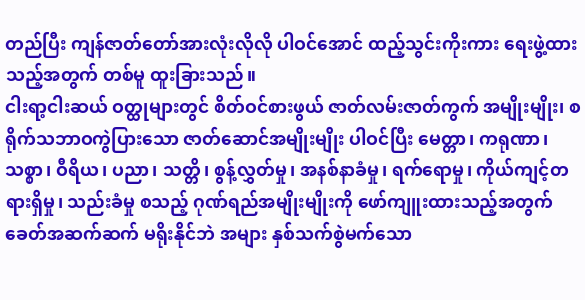တည်ပြီး ကျန်ဇာတ်တော်အားလုံးလိုလို ပါဝင်အောင် ထည့်သွင်းကိုးကား ရေးဖွဲ့ထားသည့်အတွက် တစ်မူ ထူးခြားသည်။
ငါးရာ့ငါးဆယ် ဝတ္ထုများတွင် စိတ်ဝင်စားဖွယ် ဇာတ်လမ်းဇာတ်ကွက် အမျိုးမျိုး၊ စရိုက်သဘာဝကွဲပြားသော ဇာတ်ဆောင်အမျိုးမျိုး ပါဝင်ပြီး မေတ္တာ၊ ကရုဏာ၊ သစ္စာ၊ ဝီရိယ၊ ပညာ၊ သတ္တိ၊ စွန့်လွှတ်မှု၊ အနစ်နာခံမှု၊ ရက်ရောမှု၊ ကိုယ်ကျင့်တရားရှိမှု၊ သည်းခံမှု စသည့် ဂုဏ်ရည်အမျိုးမျိုးကို ဖော်ကျူးထားသည့်အတွက် ခေတ်အဆက်ဆက် မရိုးနိုင်ဘဲ အများ နှစ်သက်စွဲမက်သော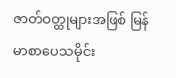ဇာတ်ဝတ္ထုများအဖြစ် မြန်မာစာပေသမိုင်း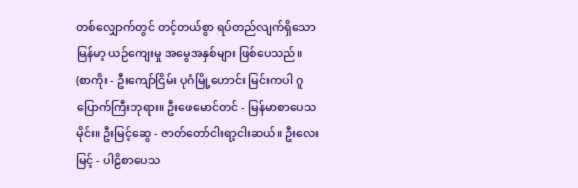တစ်လျှောက်တွင် တင့်တယ်စွာ ရပ်တည်လျက်ရှိသော မြန်မာ့ ယဉ်ကျေးမှု အမွေအနှစ်များ ဖြစ်ပေသည်။
(စာကိုး - ဦးကျော်ငြိမ်း ပုဂံမြို့ဟောင်း မြင်းကပါ ဂူပြောက်ကြီးဘုရား။ ဦးဖေမောင်တင် - မြန်မာစာပေသမိုင်း။ ဦးမြင့်ဆွေ - ဇာတ်တော်ငါးရာ့ငါးဆယ်။ ဦးလေးမြင့် - ပါဠိစာပေသ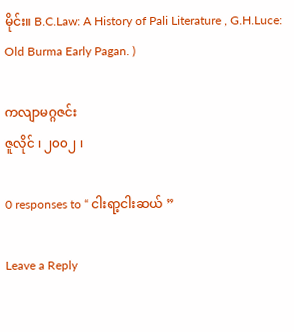မိုင်း။ B.C.Law: A History of Pali Literature , G.H.Luce: Old Burma Early Pagan. )

ကလျာမဂ္ဂဇင်း
ဇူလိုင် ၊ ၂၀၀၂ ၊

0 responses to “ ငါးရာ့ငါးဆယ် ”

Leave a Reply